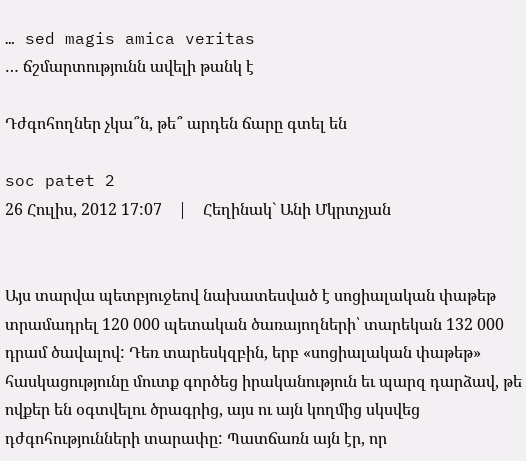… sed magis amica veritas
… ճշմարտությունն ավելի թանկ է

Դժգոհողներ չկա՞ն, թե՞ արդեն ճարը գտել են

soc patet 2
26 Հուլիս, 2012 17:07    |    Հեղինակ` Անի Մկրտչյան


Այս տարվա պետբյուջեով նախատեսված է սոցիալական փաթեթ տրամադրել 120 000 պետական ծառայողների՝ տարեկան 132 000 դրամ ծավալով: Դեռ տարեսկզբին, երբ «սոցիալական փաթեթ» հասկացությունը մուտք գործեց իրականություն եւ պարզ դարձավ, թե ովքեր են օգտվելու ծրագրից, այս ու այն կողմից սկսվեց դժգոհությունների տարափը: Պատճառն այն էր, որ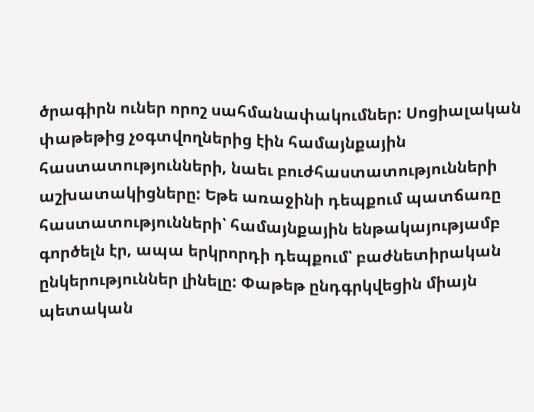ծրագիրն ուներ որոշ սահմանափակումներ: Սոցիալական փաթեթից չօգտվողներից էին համայնքային հաստատությունների, նաեւ բուժհաստատությունների աշխատակիցները: Եթե առաջինի դեպքում պատճառը հաստատությունների՝ համայնքային ենթակայությամբ գործելն էր, ապա երկրորդի դեպքում՝ բաժնետիրական ընկերություններ լինելը: Փաթեթ ընդգրկվեցին միայն պետական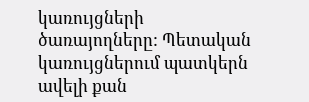կառույցների ծառայողները: Պետական կառույցներում պատկերն ավելի քան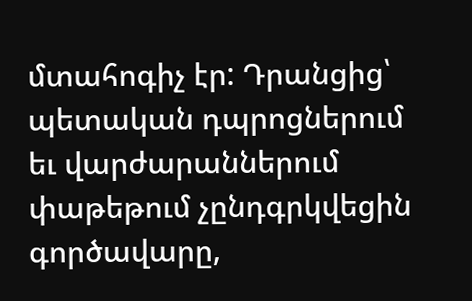մտահոգիչ էր: Դրանցից՝ պետական դպրոցներում եւ վարժարաններում փաթեթում չընդգրկվեցին գործավարը,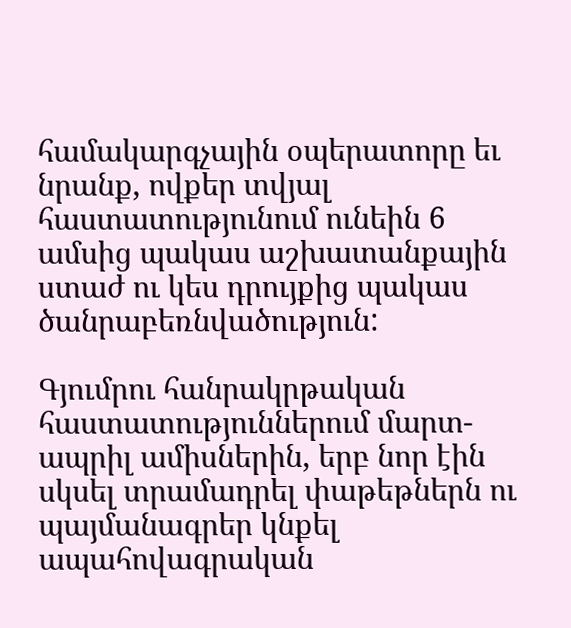համակարգչային օպերատորը եւ նրանք, ովքեր տվյալ հաստատությունում ունեին 6 ամսից պակաս աշխատանքային ստաժ ու կես դրույքից պակաս ծանրաբեռնվածություն:

Գյումրու հանրակրթական հաստատություններում մարտ-ապրիլ ամիսներին, երբ նոր էին սկսել տրամադրել փաթեթներն ու պայմանագրեր կնքել ապահովագրական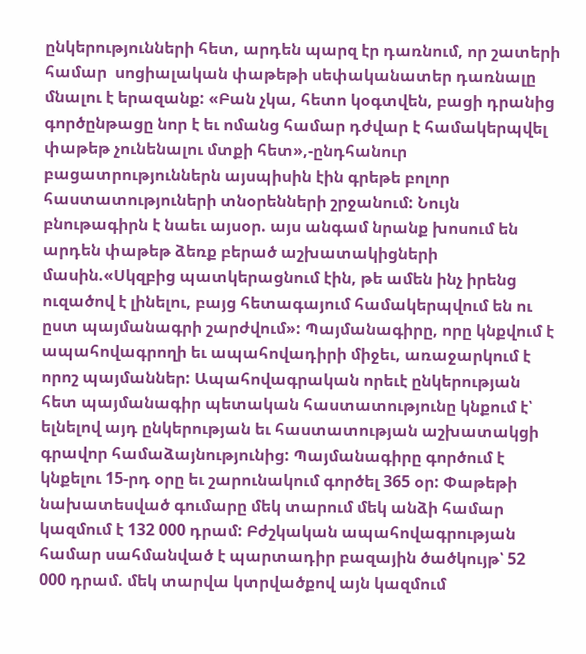ընկերությունների հետ, արդեն պարզ էր դառնում, որ շատերի համար  սոցիալական փաթեթի սեփականատեր դառնալը մնալու է երազանք: «Բան չկա, հետո կօգտվեն, բացի դրանից գործընթացը նոր է եւ ոմանց համար դժվար է համակերպվել փաթեթ չունենալու մտքի հետ»,-ընդհանուր բացատրություններն այսպիսին էին գրեթե բոլոր հաստատություների տնօրենների շրջանում: Նույն բնութագիրն է նաեւ այսօր. այս անգամ նրանք խոսում են արդեն փաթեթ ձեռք բերած աշխատակիցների մասին.«Սկզբից պատկերացնում էին, թե ամեն ինչ իրենց ուզածով է լինելու, բայց հետագայում համակերպվում են ու ըստ պայմանագրի շարժվում»: Պայմանագիրը, որը կնքվում է ապահովագրողի եւ ապահովադիրի միջեւ, առաջարկում է որոշ պայմաններ: Ապահովագրական որեւէ ընկերության հետ պայմանագիր պետական հաստատությունը կնքում է՝ ելնելով այդ ընկերության եւ հաստատության աշխատակցի գրավոր համաձայնությունից: Պայմանագիրը գործում է կնքելու 15-րդ օրը եւ շարունակում գործել 365 օր: Փաթեթի նախատեսված գումարը մեկ տարում մեկ անձի համար կազմում է 132 000 դրամ: Բժշկական ապահովագրության համար սահմանված է պարտադիր բազային ծածկույթ՝ 52 000 դրամ. մեկ տարվա կտրվածքով այն կազմում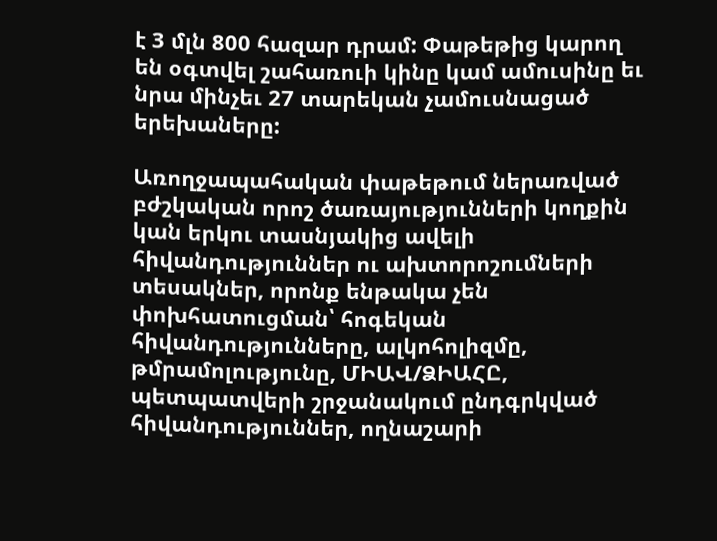է 3 մլն 800 հազար դրամ: Փաթեթից կարող են օգտվել շահառուի կինը կամ ամուսինը եւ նրա մինչեւ 27 տարեկան չամուսնացած երեխաները:

Առողջապահական փաթեթում ներառված բժշկական որոշ ծառայությունների կողքին կան երկու տասնյակից ավելի հիվանդություններ ու ախտորոշումների տեսակներ, որոնք ենթակա չեն փոխհատուցման՝ հոգեկան հիվանդությունները, ալկոհոլիզմը, թմրամոլությունը, ՄԻԱՎ/ՁԻԱՀԸ, պետպատվերի շրջանակում ընդգրկված հիվանդություններ, ողնաշարի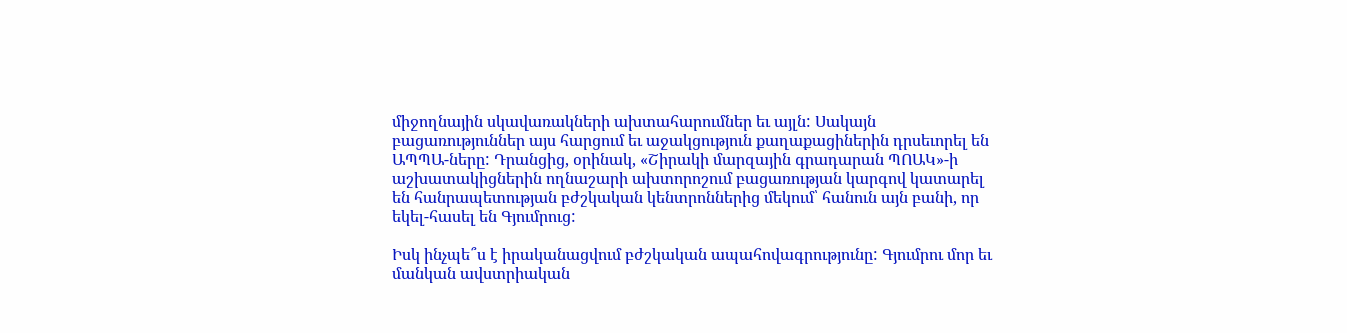միջողնային սկավառակների ախտահարումներ եւ այլն: Սակայն բացառություններ այս հարցում եւ աջակցություն քաղաքացիներին դրսեւորել են ԱՊՊԱ-ները: Դրանցից, օրինակ, «Շիրակի մարզային գրադարան ՊՈԱԿ»-ի աշխատակիցներին ողնաշարի ախտորոշում բացառության կարգով կատարել են հանրապետության բժշկական կենտրոններից մեկում՝ հանուն այն բանի, որ եկել-հասել են Գյումրուց:

Իսկ ինչպե՞ս է իրականացվում բժշկական ապահովագրությունը: Գյումրու մոր եւ մանկան ավստրիական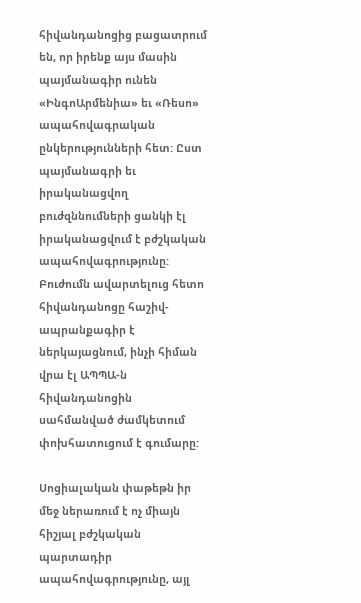հիվանդանոցից բացատրում են, որ իրենք այս մասին պայմանագիր ունեն «ԻնգոԱրմենիա» եւ «Ռեսո» ապահովագրական ընկերությունների հետ: Ըստ պայմանագրի եւ իրականացվող բուժզննումների ցանկի էլ իրականացվում է բժշկական ապահովագրությունը: Բուժումն ավարտելուց հետո հիվանդանոցը հաշիվ-ապրանքագիր է ներկայացնում, ինչի հիման վրա էլ ԱՊՊԱ-ն հիվանդանոցին սահմանված ժամկետում փոխհատուցում է գումարը:

Սոցիալական փաթեթն իր մեջ ներառում է ոչ միայն հիշյալ բժշկական պարտադիր ապահովագրությունը, այլ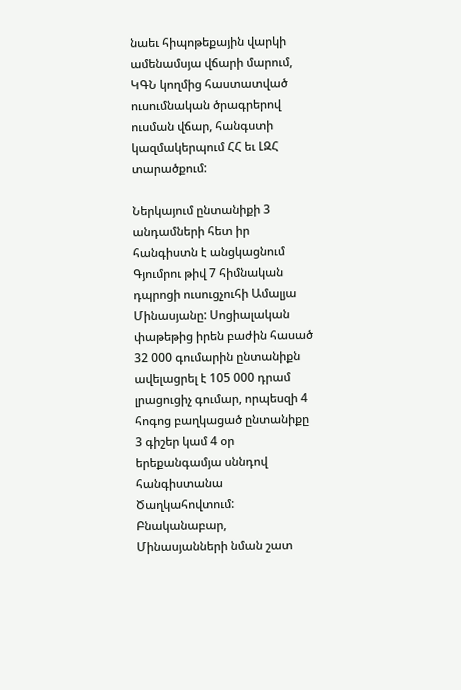նաեւ հիպոթեքային վարկի ամենամսյա վճարի մարում, ԿԳՆ կողմից հաստատված ուսումնական ծրագրերով ուսման վճար, հանգստի կազմակերպում ՀՀ եւ ԼԶՀ տարածքում:

Ներկայում ընտանիքի 3 անդամների հետ իր հանգիստն է անցկացնում Գյումրու թիվ 7 հիմնական դպրոցի ուսուցչուհի Ամալյա Մինասյանը: Սոցիալական փաթեթից իրեն բաժին հասած 32 000 գումարին ընտանիքն ավելացրել է 105 000 դրամ լրացուցիչ գումար, որպեսզի 4 հոգոց բաղկացած ընտանիքը 3 գիշեր կամ 4 օր երեքանգամյա սննդով հանգիստանա Ծաղկահովտում: Բնականաբար, Մինասյանների նման շատ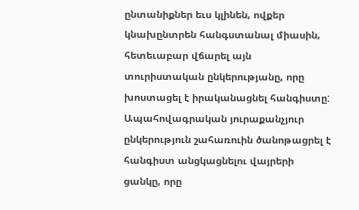ընտանիքներ եւս կլինեն, ովքեր կնախընտրեն հանգստանալ միասին, հետեւաբար վճարել այն տուրիստական ընկերությանը, որը խոստացել է իրականացնել հանգիստը: Ապահովագրական յուրաքանչյուր ընկերություն շահառուին ծանոթացրել է հանգիստ անցկացնելու վայրերի ցանկը, որը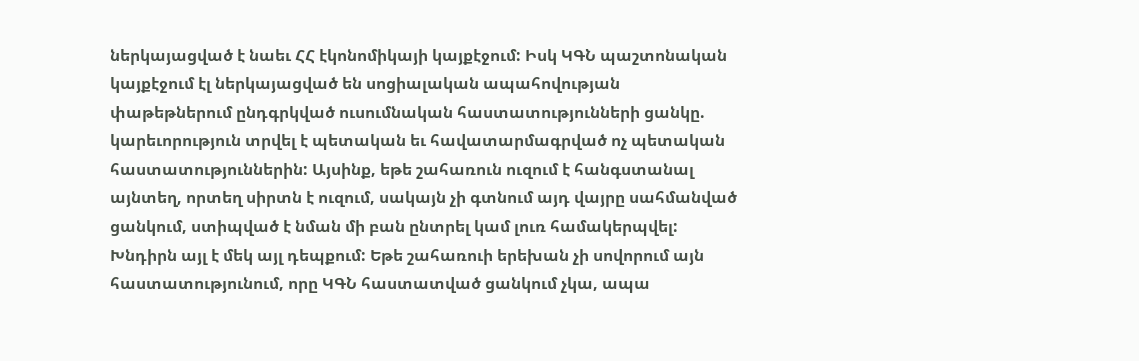ներկայացված է նաեւ ՀՀ էկոնոմիկայի կայքէջում: Իսկ ԿԳՆ պաշտոնական կայքէջում էլ ներկայացված են սոցիալական ապահովության փաթեթներում ընդգրկված ուսումնական հաստատությունների ցանկը. կարեւորություն տրվել է պետական եւ հավատարմագրված ոչ պետական հաստատություններին: Այսինք, եթե շահառուն ուզում է հանգստանալ այնտեղ, որտեղ սիրտն է ուզում, սակայն չի գտնում այդ վայրը սահմանված ցանկում, ստիպված է նման մի բան ընտրել կամ լուռ համակերպվել: Խնդիրն այլ է մեկ այլ դեպքում: Եթե շահառուի երեխան չի սովորում այն հաստատությունում, որը ԿԳՆ հաստատված ցանկում չկա, ապա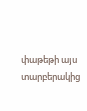փաթեթի այս տարբերակից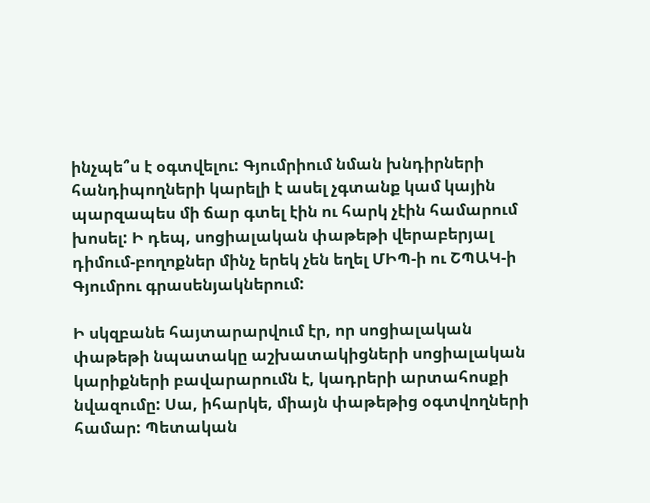ինչպե՞ս է օգտվելու: Գյումրիում նման խնդիրների հանդիպողների կարելի է ասել չգտանք կամ կային պարզապես մի ճար գտել էին ու հարկ չէին համարում խոսել: Ի դեպ, սոցիալական փաթեթի վերաբերյալ դիմում-բողոքներ մինչ երեկ չեն եղել ՄԻՊ-ի ու ՇՊԱԿ-ի Գյումրու գրասենյակներում:

Ի սկզբանե հայտարարվում էր, որ սոցիալական փաթեթի նպատակը աշխատակիցների սոցիալական կարիքների բավարարումն է, կադրերի արտահոսքի նվազումը: Սա, իհարկե, միայն փաթեթից օգտվողների համար: Պետական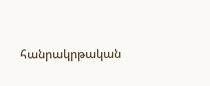հանրակրթական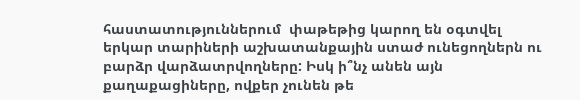հաստատություններում  փաթեթից կարող են օգտվել երկար տարիների աշխատանքային ստաժ ունեցողներն ու բարձր վարձատրվողները: Իսկ ի՞նչ անեն այն քաղաքացիները, ովքեր չունեն թե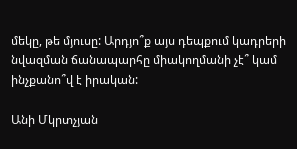մեկը, թե մյուսը: Արդյո՞ք այս դեպքում կադրերի նվազման ճանապարհը միակողմանի չէ՞ կամ ինչքանո՞վ է իրական:

Անի Մկրտչյան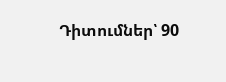Դիտումներ՝ 90